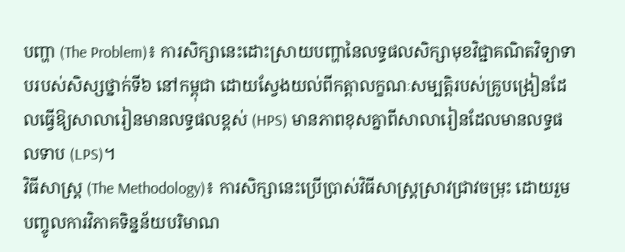បញ្ហា (The Problem)៖ ការសិក្សានេះដោះស្រាយបញ្ហានៃលទ្ធផលសិក្សាមុខវិជ្ជាគណិតវិទ្យាទាបរបស់សិស្សថ្នាក់ទី៦ នៅកម្ពុជា ដោយស្វែងយល់ពីកត្តាលក្ខណៈសម្បត្តិរបស់គ្រូបង្រៀនដែលធ្វើឱ្យសាលារៀនមានលទ្ធផលខ្ពស់ (HPS) មានភាពខុសគ្នាពីសាលារៀនដែលមានលទ្ធផលទាប (LPS)។
វិធីសាស្ត្រ (The Methodology)៖ ការសិក្សានេះប្រើប្រាស់វិធីសាស្ត្រស្រាវជ្រាវចម្រុះ ដោយរួមបញ្ចូលការវិភាគទិន្នន័យបរិមាណ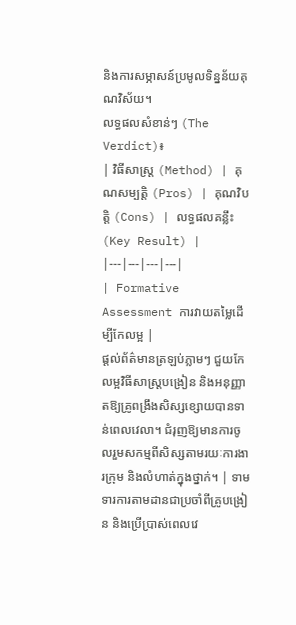និងការសម្ភាសន៍ប្រមូលទិន្នន័យគុណវិស័យ។
លទ្ធផលសំខាន់ៗ (The Verdict)៖
| វិធីសាស្ត្រ (Method) | គុណសម្បត្តិ (Pros) | គុណវិបត្តិ (Cons) | លទ្ធផលគន្លឹះ (Key Result) |
|---|---|---|---|
| Formative Assessment ការវាយតម្លៃដើម្បីកែលម្អ |
ផ្តល់ព័ត៌មានត្រឡប់ភ្លាមៗ ជួយកែលម្អវិធីសាស្ត្របង្រៀន និងអនុញ្ញាតឱ្យគ្រូពង្រឹងសិស្សខ្សោយបានទាន់ពេលវេលា។ ជំរុញឱ្យមានការចូលរួមសកម្មពីសិស្សតាមរយៈការងារក្រុម និងលំហាត់ក្នុងថ្នាក់។ | ទាមទារការតាមដានជាប្រចាំពីគ្រូបង្រៀន និងប្រើប្រាស់ពេលវេ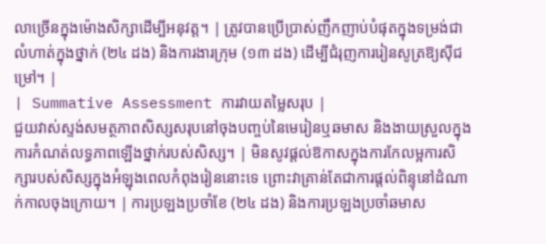លាច្រើនក្នុងម៉ោងសិក្សាដើម្បីអនុវត្ត។ | ត្រូវបានប្រើប្រាស់ញឹកញាប់បំផុតក្នុងទម្រង់ជាលំហាត់ក្នុងថ្នាក់ (២៤ ដង) និងការងារក្រុម (១៣ ដង) ដើម្បីជំរុញការរៀនសូត្រឱ្យស៊ីជម្រៅ។ |
| Summative Assessment ការវាយតម្លៃសរុប |
ជួយវាស់ស្ទង់សមត្ថភាពសិស្សសរុបនៅចុងបញ្ចប់នៃមេរៀនឬឆមាស និងងាយស្រួលក្នុងការកំណត់លទ្ធភាពឡើងថ្នាក់របស់សិស្ស។ | មិនសូវផ្តល់ឱកាសក្នុងការកែលម្អការសិក្សារបស់សិស្សក្នុងអំឡុងពេលកំពុងរៀននោះទេ ព្រោះវាគ្រាន់តែជាការផ្តល់ពិន្ទុនៅដំណាក់កាលចុងក្រោយ។ | ការប្រឡងប្រចាំខែ (២៤ ដង) និងការប្រឡងប្រចាំឆមាស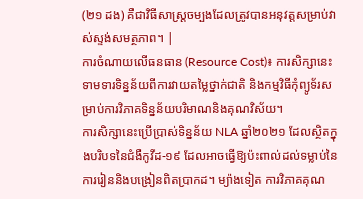(២១ ដង) គឺជាវិធីសាស្ត្រចម្បងដែលត្រូវបានអនុវត្តសម្រាប់វាស់ស្ទង់សមត្ថភាព។ |
ការចំណាយលើធនធាន (Resource Cost)៖ ការសិក្សានេះទាមទារទិន្នន័យពីការវាយតម្លៃថ្នាក់ជាតិ និងកម្មវិធីកុំព្យូទ័រសម្រាប់ការវិភាគទិន្នន័យបរិមាណនិងគុណវិស័យ។
ការសិក្សានេះប្រើប្រាស់ទិន្នន័យ NLA ឆ្នាំ២០២១ ដែលស្ថិតក្នុងបរិបទនៃជំងឺកូវីដ-១៩ ដែលអាចធ្វើឱ្យប៉ះពាល់ដល់ទម្លាប់នៃការរៀននិងបង្រៀនពិតប្រាកដ។ ម្យ៉ាងទៀត ការវិភាគគុណ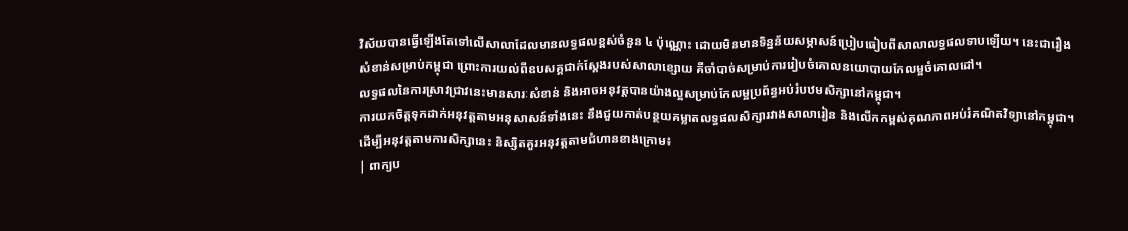វិស័យបានធ្វើឡើងតែទៅលើសាលាដែលមានលទ្ធផលខ្ពស់ចំនួន ៤ ប៉ុណ្ណោះ ដោយមិនមានទិន្នន័យសម្ភាសន៍ប្រៀបធៀបពីសាលាលទ្ធផលទាបឡើយ។ នេះជារឿងសំខាន់សម្រាប់កម្ពុជា ព្រោះការយល់ពីឧបសគ្គជាក់ស្តែងរបស់សាលាខ្សោយ គឺចាំបាច់សម្រាប់ការរៀបចំគោលនយោបាយកែលម្អចំគោលដៅ។
លទ្ធផលនៃការស្រាវជ្រាវនេះមានសារៈសំខាន់ និងអាចអនុវត្តបានយ៉ាងល្អសម្រាប់កែលម្អប្រព័ន្ធអប់រំបឋមសិក្សានៅកម្ពុជា។
ការយកចិត្តទុកដាក់អនុវត្តតាមអនុសាសន៍ទាំងនេះ នឹងជួយកាត់បន្ថយគម្លាតលទ្ធផលសិក្សារវាងសាលារៀន និងលើកកម្ពស់គុណភាពអប់រំគណិតវិទ្យានៅកម្ពុជា។
ដើម្បីអនុវត្តតាមការសិក្សានេះ និស្សិតគួរអនុវត្តតាមជំហានខាងក្រោម៖
| ពាក្យប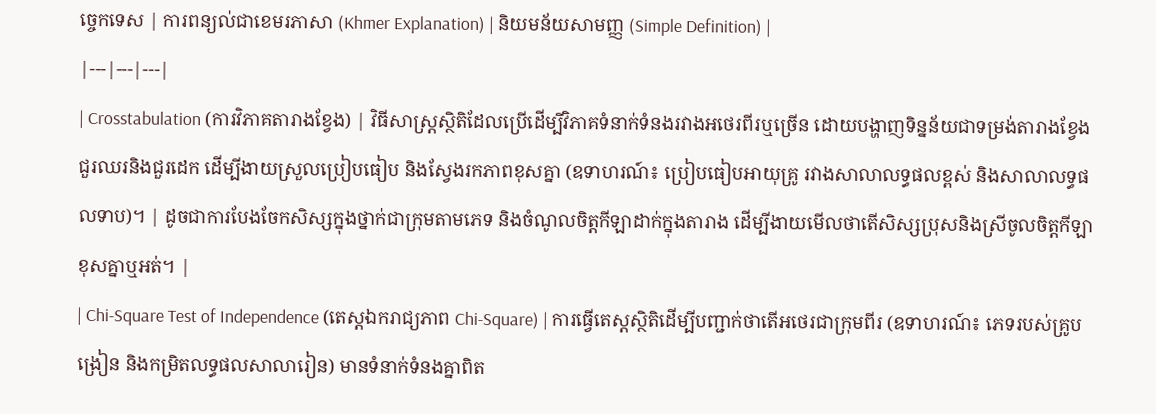ច្ចេកទេស | ការពន្យល់ជាខេមរភាសា (Khmer Explanation) | និយមន័យសាមញ្ញ (Simple Definition) |
|---|---|---|
| Crosstabulation (ការវិភាគតារាងខ្វែង) | វិធីសាស្ត្រស្ថិតិដែលប្រើដើម្បីវិភាគទំនាក់ទំនងរវាងអថេរពីរឬច្រើន ដោយបង្ហាញទិន្នន័យជាទម្រង់តារាងខ្វែងជួរឈរនិងជួរដេក ដើម្បីងាយស្រួលប្រៀបធៀប និងស្វែងរកភាពខុសគ្នា (ឧទាហរណ៍៖ ប្រៀបធៀបអាយុគ្រូ រវាងសាលាលទ្ធផលខ្ពស់ និងសាលាលទ្ធផលទាប)។ | ដូចជាការបែងចែកសិស្សក្នុងថ្នាក់ជាក្រុមតាមភេទ និងចំណូលចិត្តកីឡាដាក់ក្នុងតារាង ដើម្បីងាយមើលថាតើសិស្សប្រុសនិងស្រីចូលចិត្តកីឡាខុសគ្នាឬអត់។ |
| Chi-Square Test of Independence (តេស្តឯករាជ្យភាព Chi-Square) | ការធ្វើតេស្តស្ថិតិដើម្បីបញ្ជាក់ថាតើអថេរជាក្រុមពីរ (ឧទាហរណ៍៖ ភេទរបស់គ្រូបង្រៀន និងកម្រិតលទ្ធផលសាលារៀន) មានទំនាក់ទំនងគ្នាពិត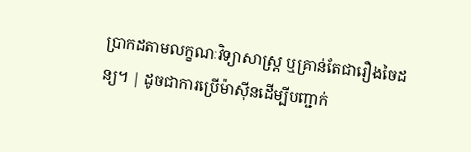ប្រាកដតាមលក្ខណៈវិទ្យាសាស្ត្រ ឬគ្រាន់តែជារឿងចៃដន្យ។ | ដូចជាការប្រើម៉ាស៊ីនដើម្បីបញ្ជាក់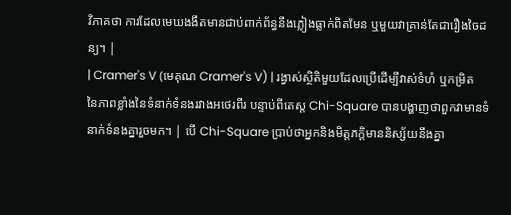វិភាគថា ការដែលមេឃងងឹតមានជាប់ពាក់ព័ន្ធនឹងភ្លៀងធ្លាក់ពិតមែន ឬមួយវាគ្រាន់តែជារឿងចៃដន្យ។ |
| Cramer's V (មេគុណ Cramer's V) | រង្វាស់ស្ថិតិមួយដែលប្រើដើម្បីវាស់ទំហំ ឬកម្រិតនៃភាពខ្លាំងនៃទំនាក់ទំនងរវាងអថេរពីរ បន្ទាប់ពីតេស្ត Chi-Square បានបង្ហាញថាពួកវាមានទំនាក់ទំនងគ្នារួចមក។ | បើ Chi-Square ប្រាប់ថាអ្នកនិងមិត្តភក្តិមាននិស្ស័យនឹងគ្នា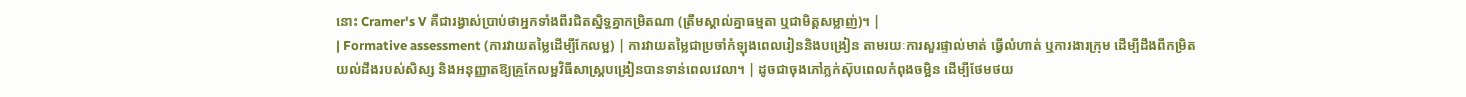នោះ Cramer's V គឺជារង្វាស់ប្រាប់ថាអ្នកទាំងពីរជិតស្និទ្ធគ្នាកម្រិតណា (ត្រឹមស្គាល់គ្នាធម្មតា ឬជាមិត្តសម្លាញ់)។ |
| Formative assessment (ការវាយតម្លៃដើម្បីកែលម្អ) | ការវាយតម្លៃជាប្រចាំកំឡុងពេលរៀននិងបង្រៀន តាមរយៈការសួរផ្ទាល់មាត់ ធ្វើលំហាត់ ឬការងារក្រុម ដើម្បីដឹងពីកម្រិតយល់ដឹងរបស់សិស្ស និងអនុញ្ញាតឱ្យគ្រូកែលម្អវិធីសាស្ត្របង្រៀនបានទាន់ពេលវេលា។ | ដូចជាចុងភៅភ្លក់ស៊ុបពេលកំពុងចម្អិន ដើម្បីថែមថយ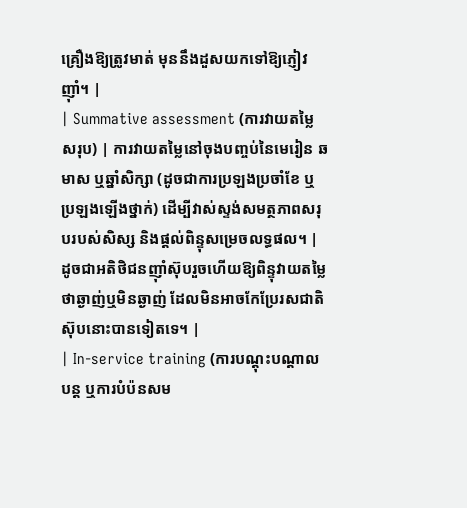គ្រឿងឱ្យត្រូវមាត់ មុននឹងដួសយកទៅឱ្យភ្ញៀវញ៉ាំ។ |
| Summative assessment (ការវាយតម្លៃសរុប) | ការវាយតម្លៃនៅចុងបញ្ចប់នៃមេរៀន ឆមាស ឬឆ្នាំសិក្សា (ដូចជាការប្រឡងប្រចាំខែ ឬប្រឡងឡើងថ្នាក់) ដើម្បីវាស់ស្ទង់សមត្ថភាពសរុបរបស់សិស្ស និងផ្តល់ពិន្ទុសម្រេចលទ្ធផល។ | ដូចជាអតិថិជនញ៉ាំស៊ុបរួចហើយឱ្យពិន្ទុវាយតម្លៃថាឆ្ងាញ់ឬមិនឆ្ងាញ់ ដែលមិនអាចកែប្រែរសជាតិស៊ុបនោះបានទៀតទេ។ |
| In-service training (ការបណ្តុះបណ្តាលបន្ត ឬការបំប៉នសម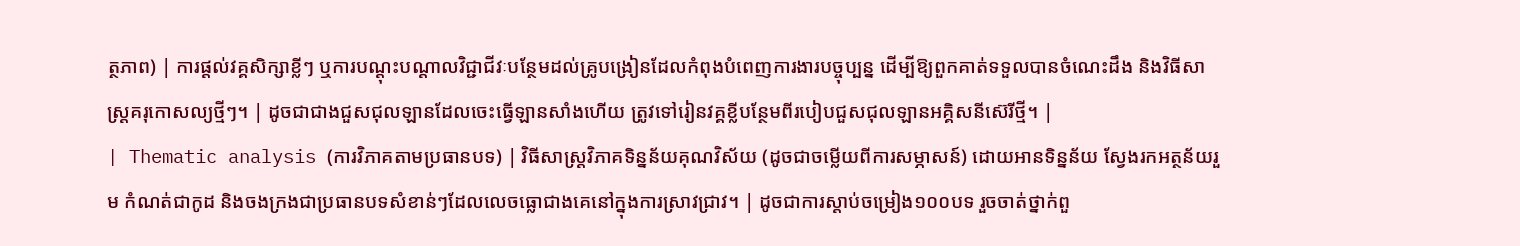ត្ថភាព) | ការផ្តល់វគ្គសិក្សាខ្លីៗ ឬការបណ្តុះបណ្តាលវិជ្ជាជីវៈបន្ថែមដល់គ្រូបង្រៀនដែលកំពុងបំពេញការងារបច្ចុប្បន្ន ដើម្បីឱ្យពួកគាត់ទទួលបានចំណេះដឹង និងវិធីសាស្ត្រគរុកោសល្យថ្មីៗ។ | ដូចជាជាងជួសជុលឡានដែលចេះធ្វើឡានសាំងហើយ ត្រូវទៅរៀនវគ្គខ្លីបន្ថែមពីរបៀបជួសជុលឡានអគ្គិសនីស៊េរីថ្មី។ |
| Thematic analysis (ការវិភាគតាមប្រធានបទ) | វិធីសាស្ត្រវិភាគទិន្នន័យគុណវិស័យ (ដូចជាចម្លើយពីការសម្ភាសន៍) ដោយអានទិន្នន័យ ស្វែងរកអត្ថន័យរួម កំណត់ជាកូដ និងចងក្រងជាប្រធានបទសំខាន់ៗដែលលេចធ្លោជាងគេនៅក្នុងការស្រាវជ្រាវ។ | ដូចជាការស្តាប់ចម្រៀង១០០បទ រួចចាត់ថ្នាក់ពួ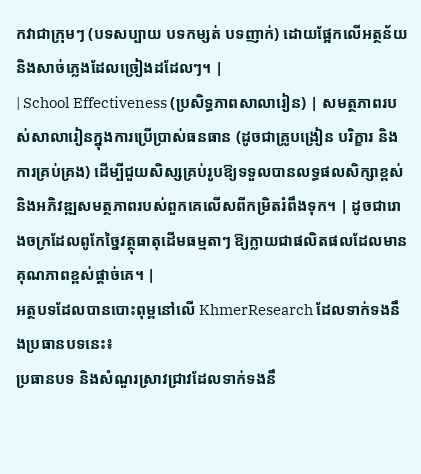កវាជាក្រុមៗ (បទសប្បាយ បទកម្សត់ បទញាក់) ដោយផ្អែកលើអត្ថន័យនិងសាច់ភ្លេងដែលច្រៀងដដែលៗ។ |
| School Effectiveness (ប្រសិទ្ធភាពសាលារៀន) | សមត្ថភាពរបស់សាលារៀនក្នុងការប្រើប្រាស់ធនធាន (ដូចជាគ្រូបង្រៀន បរិក្ខារ និងការគ្រប់គ្រង) ដើម្បីជួយសិស្សគ្រប់រូបឱ្យទទួលបានលទ្ធផលសិក្សាខ្ពស់ និងអភិវឌ្ឍសមត្ថភាពរបស់ពួកគេលើសពីកម្រិតរំពឹងទុក។ | ដូចជារោងចក្រដែលពូកែច្នៃវត្ថុធាតុដើមធម្មតាៗ ឱ្យក្លាយជាផលិតផលដែលមានគុណភាពខ្ពស់ផ្តាច់គេ។ |
អត្ថបទដែលបានបោះពុម្ពនៅលើ KhmerResearch ដែលទាក់ទងនឹងប្រធានបទនេះ៖
ប្រធានបទ និងសំណួរស្រាវជ្រាវដែលទាក់ទងនឹ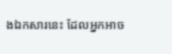ងឯកសារនេះ ដែលអ្នកអាច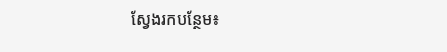ស្វែងរកបន្ថែម៖